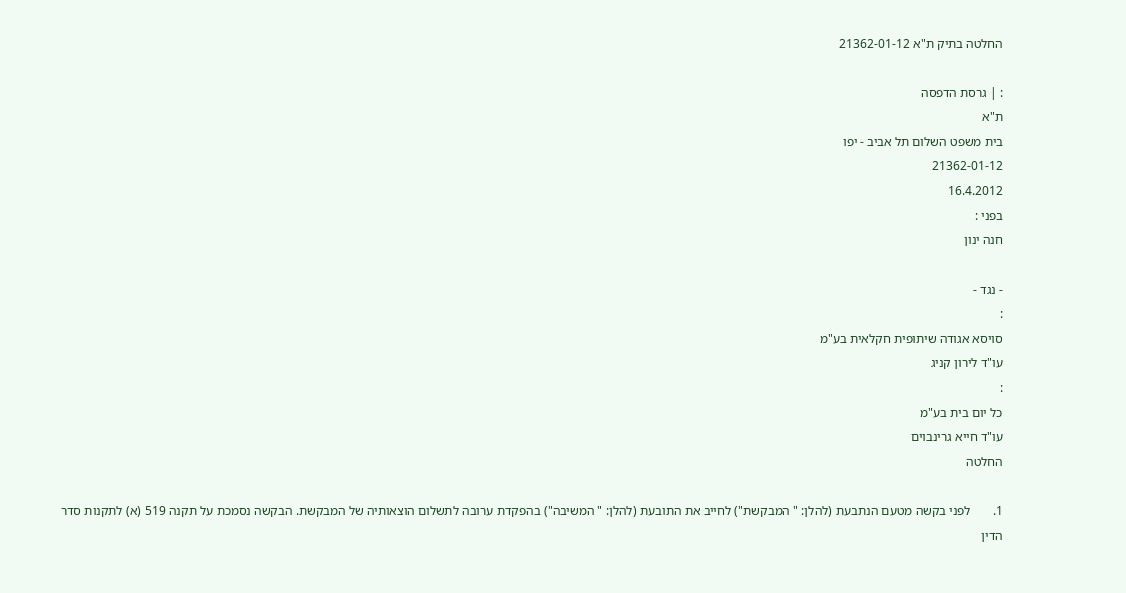החלטה בתיק ת"א 21362-01-12

: | גרסת הדפסה
ת"א
בית משפט השלום תל אביב - יפו
21362-01-12
16.4.2012
בפני :
חנה ינון

- נגד -
:
סויסא אגודה שיתופית חקלאית בע"מ
עו"ד לירון קניג
:
כל יום בית בע"מ
עו"ד חייא גרינבוים
החלטה

1.       לפני בקשה מטעם הנתבעת (להלן: " המבקשת") לחייב את התובעת (להלן: " המשיבה") בהפקדת ערובה לתשלום הוצאותיה של המבקשת. הבקשה נסמכת על תקנה 519 (א) לתקנות סדר הדין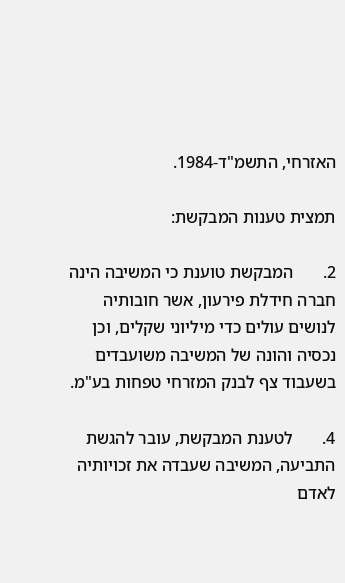האזרחי, התשמ"ד-1984.

תמצית טענות המבקשת:

2.       המבקשת טוענת כי המשיבה הינה חברה חידלת פירעון, אשר חובותיה לנושים עולים כדי מיליוני שקלים, וכן נכסיה והונה של המשיבה משועבדים בשעבוד צף לבנק המזרחי טפחות בע"מ.

4.       לטענת המבקשת, עובר להגשת התביעה, המשיבה שעבדה את זכויותיה לאדם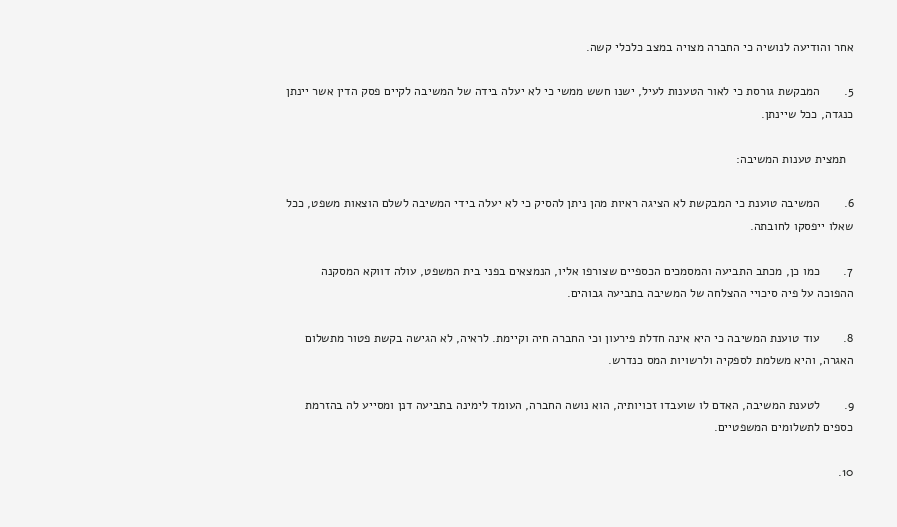אחר והודיעה לנושיה כי החברה מצויה במצב כלכלי קשה.

5.       המבקשת גורסת כי לאור הטענות לעיל, ישנו חשש ממשי כי לא יעלה בידה של המשיבה לקיים פסק הדין אשר יינתן כנגדה, ככל שיינתן.

  תמצית טענות המשיבה:

6.       המשיבה טוענת כי המבקשת לא הציגה ראיות מהן ניתן להסיק כי לא יעלה בידי המשיבה לשלם הוצאות משפט, ככל שאלו ייפסקו לחובתה.

7.       כמו כן, מכתב התביעה והמסמכים הכספיים שצורפו אליו, הנמצאים בפני בית המשפט, עולה דווקא המסקנה ההפוכה על פיה סיכויי ההצלחה של המשיבה בתביעה גבוהים.

8.       עוד טוענת המשיבה כי היא אינה חדלת פירעון וכי החברה חיה וקיימת. לראיה, לא הגישה בקשת פטור מתשלום האגרה, והיא משלמת לספקיה ולרשויות המס כנדרש.

9.       לטענת המשיבה, האדם לו שועבדו זכויותיה, הוא נושה החברה, העומד לימינה בתביעה דנן ומסייע לה בהזרמת כספים לתשלומים המשפטיים.

10.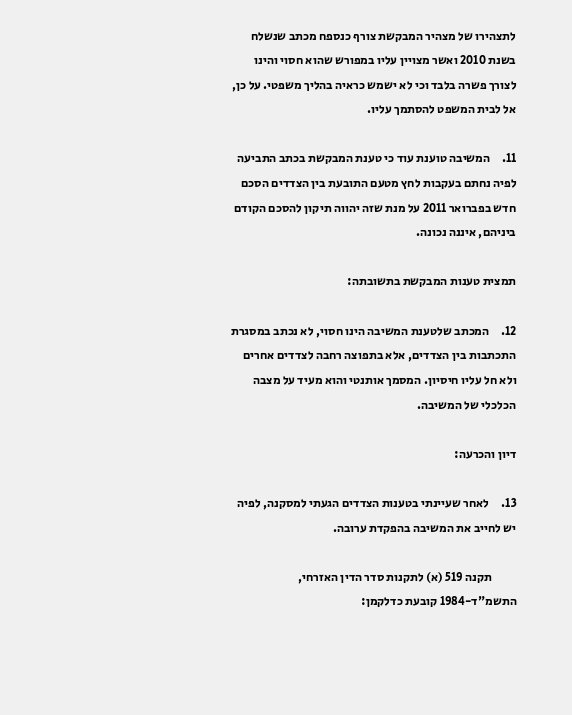לתצהירו של מצהיר המבקשת צורף כנספח מכתב שנשלח בשנת 2010 ואשר מצויין עליו במפורש שהוא חסוי והינו לצורך פשרה בלבד וכי לא ישמש כראיה בהליך משפטי. על כן, אל לבית המשפט להסתמך עליו.

11.     המשיבה טוענת עוד כי טענת המבקשת בכתב התביעה לפיה נחתם בעקבות לחץ מטעם התובעת בין הצדדים הסכם חדש בפברואר 2011 על מנת שזה יהווה תיקון להסכם הקודם ביניהם, איננה נכונה.

תמצית טענות המבקשת בתשובתה:

12.     המכתב שלטענת המשיבה הינו חסוי, לא נכתב במסגרת התכתבות בין הצדדים, אלא בתפוצה רחבה לצדדים אחרים ולא חל עליו חיסיון. המסמך אותנטי והוא מעיד על מצבה הכלכלי של המשיבה.

דיון והכרעה:

13.     לאחר שעיינתי בטענות הצדדים הגעתי למסקנה, לפיה יש לחייב את המשיבה בהפקדת ערובה.

          תקנה 519 (א) לתקנות סדר הדין האזרחי, התשמ"ד-1984 קובעת כדלקמן: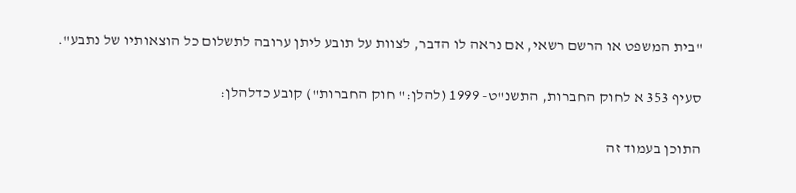"בית המשפט או הרשם רשאי, אם נראה לו הדבר, לצוות על תובע ליתן ערובה לתשלום כל הוצאותיו של נתבע".

סעיף 353 א לחוק החברות, התשנ"ט- 1999 (להלן:" חוק החברות") קובע כדלהלן:

התוכן בעמוד זה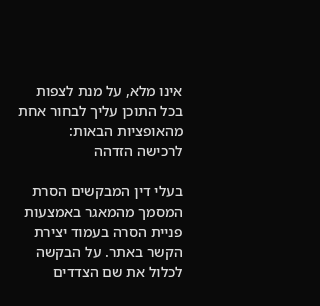אינו מלא, על מנת לצפות בכל התוכן עליך לבחור אחת מהאופציות הבאות:
לרכישה הזדהה

בעלי דין המבקשים הסרת המסמך מהמאגר באמצעות פניית הסרה בעמוד יצירת הקשר באתר. על הבקשה לכלול את שם הצדדים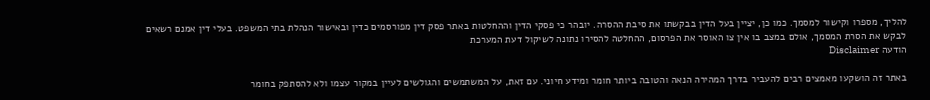להליך, מספרו וקישור למסמך. כמו כן, יציין בעל הדין בבקשתו את סיבת ההסרה. יובהר כי פסקי הדין וההחלטות באתר פסק דין מפורסמים כדין ובאישור הנהלת בתי המשפט. בעלי דין אמנם רשאים לבקש את הסרת המסמך, אולם במצב בו אין צו האוסר את הפרסום, ההחלטה להסירו נתונה לשיקול דעת המערכת
הודעה Disclaimer

באתר זה הושקעו מאמצים רבים להעביר בדרך המהירה הנאה והטובה ביותר חומר ומידע חיוני. עם זאת, על המשתמשים והגולשים לעיין במקור עצמו ולא להסתפק בחומר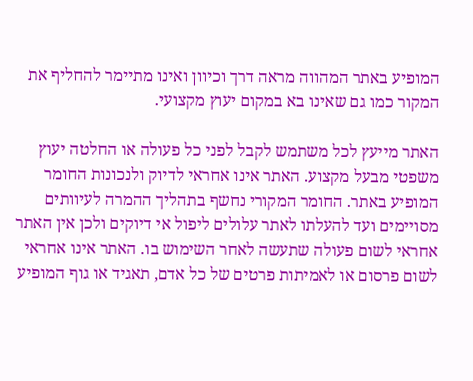המופיע באתר המהווה מראה דרך וכיוון ואינו מתיימר להחליף את המקור כמו גם שאינו בא במקום יעוץ מקצועי.

האתר מייעץ לכל משתמש לקבל לפני כל פעולה או החלטה יעוץ משפטי מבעל מקצוע. האתר אינו אחראי לדיוק ולנכונות החומר המופיע באתר. החומר המקורי נחשף בתהליך ההמרה לעיוותים מסויימים ועד להעלתו לאתר עלולים ליפול אי דיוקים ולכן אין האתר אחראי לשום פעולה שתעשה לאחר השימוש בו. האתר אינו אחראי לשום פרסום או לאמיתות פרטים של כל אדם, תאגיד או גוף המופיע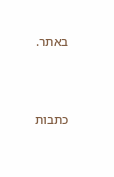באתר.




כתבות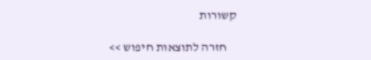קשורות

    חזרה לתוצאות חיפוש >>